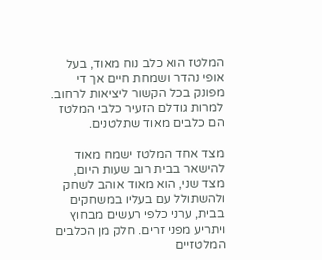המלטז הוא כלב נוח מאוד, בעל אופי נהדר ושמחת חיים אך די מפונק בכל הקשור ליציאות לרחוב. למרות גודלם הזעיר כלבי המלטז הם כלבים מאוד שתלטנים.

מצד אחד המלטז ישמח מאוד להישאר בבית רוב שעות היום, מצד שני, הוא מאוד אוהב לשחק ולהשתולל עם בעליו במשחקים בבית, ערני כלפי רעשים מבחוץ ויתריע מפני זרים. חלק מן הכלבים המלטזיים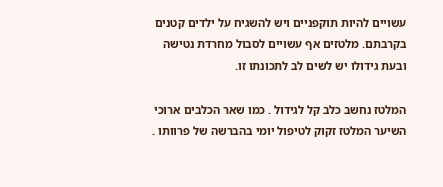עשויים להיות תוקפניים ויש להשגיח על ילדים קטנים בקרבתם. מלטזים אף עשויים לסבול מחרדת נטישה ובעת גידולו יש לשים לב לתכונתו זו.

המלטז נחשב כלב קל לגידול . כמו שאר הכלבים ארוכי השיער המלטז זקוק לטיפול יומי בהברשה של פרוותו .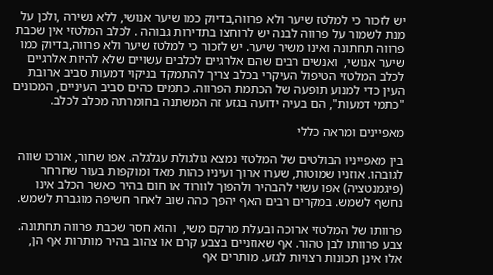יש לזכור כי למלטז שיער ולא פרווה,בדיוק כמו שיער אנושי, ללא נשירה ,ולכן על מנת לשמור על פרווה לבנה יש לרוחצו בתדירות גבוהה . לכלב המלטזי אין שכבת פרווה תחתונה ואינו משיר שיער. יש לזכור כי למלטז שיער ולא פרווה,בדיוק כמו שיער אנושי,  ואנשים רבים שהם אלרגיים לכלבים עשויים שלא להיות אלרגיים לכלב המלטזי הטיפול העיקרי בכלב צריך להתמקד בניקוי דמעות סביב ארובת העין כדי למנוע תופעה של הכתמת הפרווה. כתמים כהים סביב העיניים, המכונים "כתמי דמעות", הם בעיה ידועה בגזע זה המשתנה בחומרתה מכלב לכלב.

מאפיינים ומראה כללי

בין מאפייניו הבולטים של המלטזי נמצא גולגולת עגלגלה. אפו שחור, אורכו שווה לגובהו. אוזניו שמוטות, שערו ארוך ועיניו כהות מאד ומוקפות בעור שחרחר (פיגמנטציה) אפו עשוי להבהיר ולהפוך לוורוד או חום בהיר כאשר הכלב אינו נחשף לשמש. במקרים רבים האף יהפך כהה שוב לאחר חשיפה מוגברת לשמש.

פרוותו של המלטזי ארוכה ובעלת מרקם משי,  והוא חסר שכבת פרווה תחתונה. צבע פרוותו לבן טהור. אף שאוזניים בצבע קרם או צהוב בהיר מותרות אף הן, אלו אינן תכונות רצויות לגזע. מותרים אף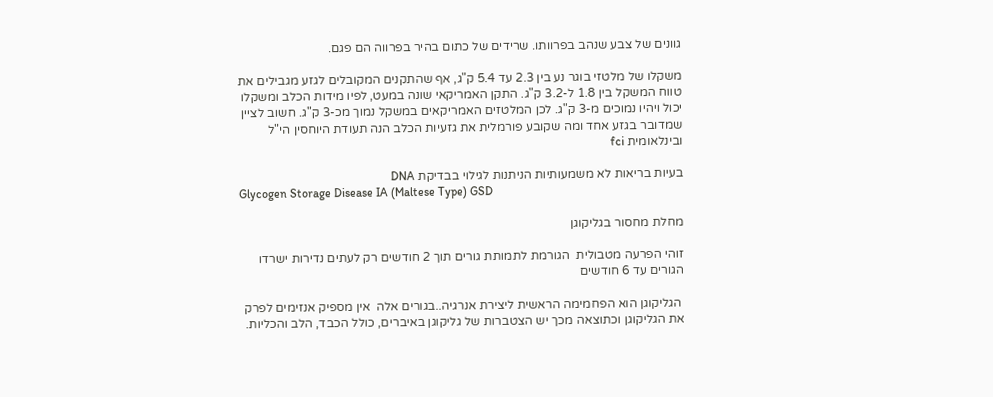גוונים של צבע שנהב בפרוותו. שרידים של כתום בהיר בפרווה הם פגם.

משקלו של מלטזי בוגר נע בין 2.3 עד 5.4 ק"ג, אף שהתקנים המקובלים לגזע מגבילים את טווח המשקל בין 1.8 ל-3.2 ק"ג. התקן האמריקאי שונה במעט, לפיו מידות הכלב ומשקלו יכול ויהיו נמוכים מ-3 ק"ג. לכן המלטזים האמריקאים במשקל נמוך מכ-3 ק"ג. חשוב לציין שמדובר בגזע אחד ומה שקובע פורמלית את גזעיות הכלב הנה תעודת היוחסין הי"ל ובינלאומית fci

בעיות בריאות לא משמעותיות הניתנות לגילוי בבדיקת DNA
Glycogen Storage Disease IA (Maltese Type) GSD

מחלת מחסור בגליקוגן

זוהי הפרעה מטבולית  הגורמת לתמותת גורים תוך 2 חודשים רק לעתים נדירות ישרדו הגורים עד 6 חודשים

 הגליקוגן הוא הפחמימה הראשית ליצירת אנרגיה..בגורים אלה  אין מספיק אנזימים לפרק את הגליקוגן וכתוצאה מכך יש הצטברות של גליקוגן באיברים, כולל הכבד, הלב והכליות.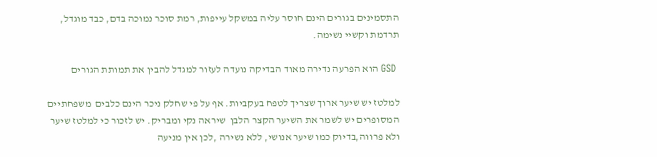התסמינים בגורים הינם חוסר עליה במשקל עייפות, רמת סוכר נמוכה בדם, כבד מוגדל, תרדמת וקשיי נשימה.

 GSD הוא הפרעה נדירה מאוד הבדיקה נועדה לעזור למגדל להבין את תמותת הגורים

למלטז יש שיער ארוך שצריך לטפח בעקביות. אף על פי שחלק ניכר הינם כלבים  משפחתיים המסופרים יש לשמר את השיער הקצר הלבן  שיראה נקי ומבריק. יש לזכור כי למלטז שיער ולא פרווה,בדיוק כמו שיער אנושי, ללא נשירה ,לכן אין מניעה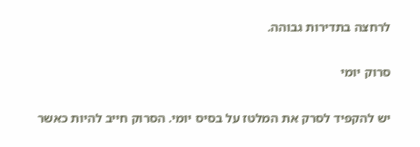לרחצה בתדירות גבוהה.

סרוק יומי

יש להקפיד לסרק את המלטז על בסיס יומי. הסרוק חייב להיות כאשר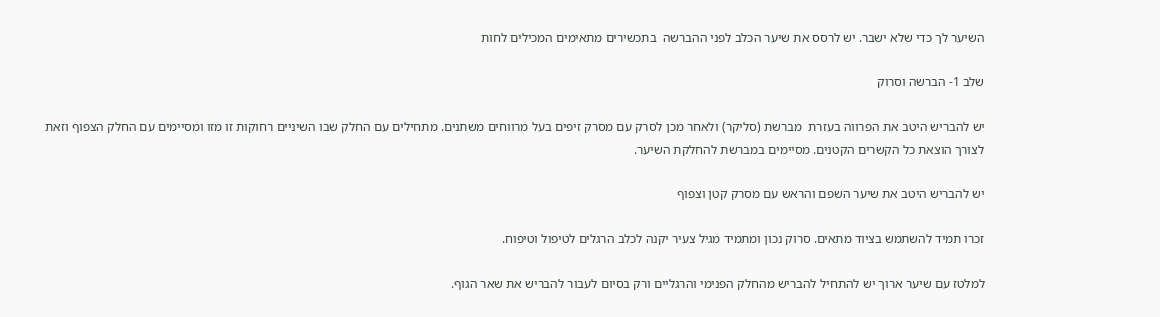השיער לך כדי שלא ישבר. יש לרסס את שיער הכלב לפני ההברשה  בתכשירים מתאימים המכילים לחות

שלב 1- הברשה וסרוק

יש להבריש היטב את הפרווה בעזרת  מברשת (סליקר) ולאחר מכן לסרק עם מסרק זיפים בעל מרווחים משתנים. מתחילים עם החלק שבו השיניים רחוקות זו מזו ומסיימים עם החלק הצפוף וזאת לצורך הוצאת כל הקשרים הקטנים. מסיימים במברשת להחלקת השיער.

יש להבריש היטב את שיער השפם והראש עם מסרק קטן וצפוף

זכרו תמיד להשתמש בציוד מתאים. סרוק נכון ומתמיד מגיל צעיר יקנה לכלב הרגלים לטיפול וטיפוח.

למלטז עם שיער ארוך יש להתחיל להבריש מהחלק הפנימי והרגליים ורק בסיום לעבור להבריש את שאר הגוף.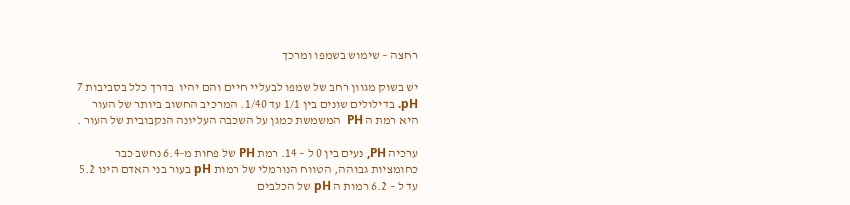רחצה – שימוש בשמפו ומרכך

יש בשוק מגוון רחב של שמפו לבעליי חיים והם יהיו  בדרך כלל בסביבות 7 pH. בדילולים שונים בין 1/1 עד 1/40. המרכיב החשוב ביותר של העור היא רמת ה PH  המשמשת כמגן על השכבה העליונה הנקבובית של העור .

ערכיה PH, נעים בין 0 ל – 14. רמת PH של פחות מ-6.4 נחשב כבר כחומציות גבוהה, הטווח הנורמלי של רמות pH בעור בני האדם הינו 5.2 עד ל – 6.2 רמות ה pH של הכלבים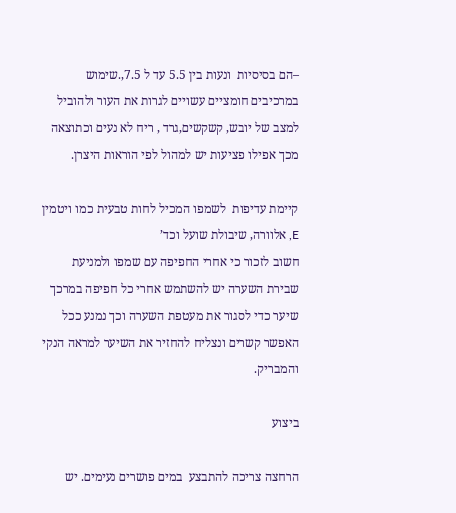–הם בסיסיות  ונעות בין 5.5 עד ל 7.5,.שימוש במרכיבים חומציים עשויים לגרות את העור ולהוביל למצב של יובש, קשקשים,גרד , ריח לא נעים וכתוצאה מכך אפילו פציעות יש למהול לפי הוראות היצרן.

קיימת עדיפות  לשמפו המכיל לחות טבעית כמו ויטמין E, אלוורה, שיבולת שועל וכד’
חשוב לזכור כי אחרי החפיפה עם שמפו ולמניעת שבירת השערה יש להשתמש אחרי כל חפיפה במרכך שיער כדי לסגור את מעטפת השערה וכך נמנע ככל האפשר קשרים ונצליח להחזיר את השיער למראה הנקי והמבריק.

ביצוע

הרחצה צריכה להתבצע  במים פושרים נעימים. יש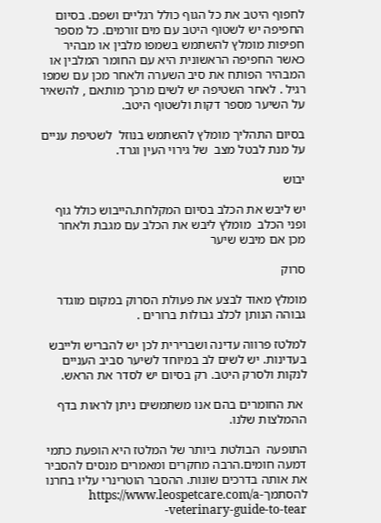לחפוף היטב את כל הגוף כולל רגליים ושפם. בסיום החפיפה יש לשטוף היטב עם מים זורמים. כל מספר חפיפות מומלץ להשתמש בשמפו מלבין או מבהיר כאשר החפיפה הראשונית היא עם החומר המלבין או המבהיר הפותח את סיב השערה ולאחר מכן עם שמפו רגיל . לאחר השטיפה יש לשים מרכך מותאם , להשאיר על השיער מספר דקות ולשטוף היטב.

בסיום התהליך מומלץ להשתמש בנוזל  לשטיפת עניים על מנת לבטל מצב  של גירוי העין וגרד.

יבוש

יש ליבש את הכלב בסיום המקלחת.הייבוש כולל גוף ופני הכלב  מומלץ ליבש את הכלב עם מגבת ולאחר מכן אם מיבש שיער

סרוק

מומלץ מאוד לבצע את פעולת הסרוק במקום מוגדר גבוהה הנותן לכלב גבולות ברורים .

למלטז פרווה עדינה ושברירית לכן יש להבריש ולייבש  בעדינות. יש לשים לב במיוחד לשיער סביב העניים לנקות ולסרק היטב. רק בסיום יש לסדר את הראש.

 את החומרים בהם אנו משתמשים ניתן לראות בדף ההמלצות שלנו.

התופעה  הבולטת ביותר של המלטז היא הופעת כתמי דמעה חומים.הרבה מחקרים ומאמרים מנסים להסביר את אותה בדרכים שונות. ההסבר הוטרינרי עליו בחרנו להסתמךhttps://www.leospetcare.com/a-veterinary-guide-to-tear-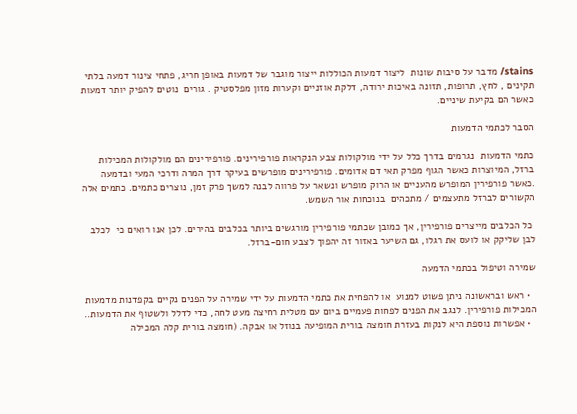stains/ מדבר על סיבות שונות  ליצור דמעות הכוללות ייצור מוגבר של דמעות באופן חריג, פתחי צינור דמעה בלתי תקינים , לחץ, תרופות, תזונה באיכות ירודה, דלקת אוזניים וקערות מזון מפלסטיק . גורים  נוטים להפיק יותר דמעות כאשר הם בקיעת שיניים.

הסבר לכתמי הדמעות

כתמי הדמעות  נגרמים בדרך כלל על ידי מולקולות צבע הנקראות פורפירינים. פורפירינים הם מולקולות המכילות ברזל, המיוצרות כאשר הגוף מפרק תאי דם אדומים. פורפירינים מופרשים בעיקר דרך המרה ודרכי המעי ובדמעה .כאשר פורפירין המופרש מהעניים או הרוק מופרש ונשאר על פרווה לבנה למשך פרק זמן, נוצרים כתמים. כתמים אלה הקשורים לברזל מתעצמים / מתכהים  בנוכחות אור השמש.

 כל הכלבים מייצרים פורפירין, אך כמובן שכתמי פורפירין מורגשים ביותר בכלבים בהירים. לכן אנו רואים כי  לכלב לבן שליקק או לועס את רגלו, גם השיער באזור זה יהפוך לצבע חום-ברזל.

שמירה וטיפול בכתמי הדמעה

  • ראש ובראשונה ניתן פשוט למנוע  או להפחית את כתמי הדמעות על ידי שמירה על הפנים נקיים בקפדנות מדמעות המכילות פורפירין. לנגב את הפנים לפחות פעמיים ביום עם מטלית רחיצה מעט לחה, כדי לדלל ולשטוף את הדמעות..
  • אפשרות נוספת היא לנקות בעזרת חומצה בורית המופיעה בנוזל או אבקה. (חומצה בורית קלה המכילה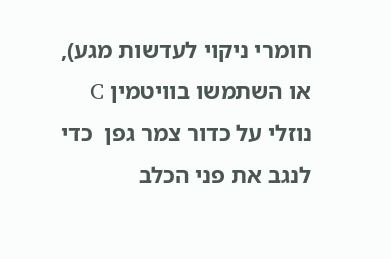חומרי ניקוי לעדשות מגע), או השתמשו בוויטמין C נוזלי על כדור צמר גפן  כדי לנגב את פני הכלב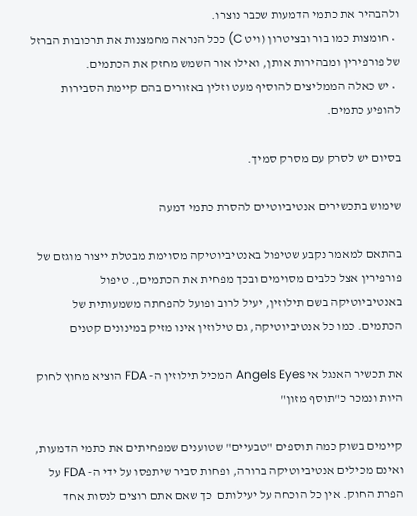ולהבהיר את כתמי הדמעות שכבר נוצרו.
  • חומצות כמו בור ובציטרון (ויט C) ככל הנראה מחמצנות את תרכובות הברזל של פורפירין ומבהירות אותן, ואילו אור השמש מחזק את הכתמים.
  • יש כאלה הממליצים להוסיף מעט וזלין באזורים בהם קיימת הסבירות להופיע כתמים.

בסיום יש לסרק עם מסרק סמיך.

שימוש בתכשירים אנטיביוטיים להסרת כתמי דמעה

בהתאם למאמר נקבע שטיפול באנטיביוטיקה מסוימת מבטלת ייצור מוגזם של פורפירין אצל כלבים מסוימים ובכך מפחית את הכתמים,. טיפול באנטיביוטיקה בשם תילוזין, יעיל לרוב ופועל להפחתה משמעותית של הכתמים. כמו כל אנטיביוטיקה, גם טילוזין אינו מזיק במינונים קטנים

את תכשיר האנגל אי Angels Eyes המכיל תילוזין ה- FDA הוציא מחוץ לחוק היות ונמכר כ"תוסף מזון"

קיימים בשוק כמה תוספים "טבעיים" שטוענים שמפחיתים את כתמי הדמעות, ואינם מכילים אנטיביוטיקה ברורה, ופחות סביר שיתפסו על ידי ה- FDA על הפרת החוק. אין כל הוכחה על יעילותם  כך שאם אתם רוצים לנסות אחד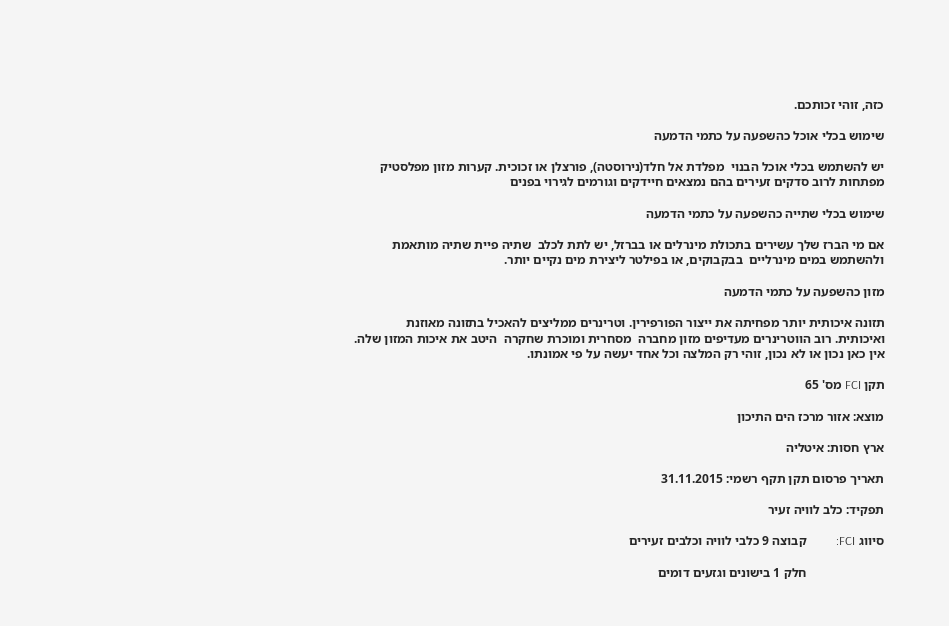כזה, זוהי זכותכם.

שימוש בכלי אוכל כהשפעה על כתמי הדמעה

יש להשתמש בכלי אוכל הבנוי  מפלדת אל חלד(נירוסטה), פורצלן או זכוכית. קערות מזון מפלסטיק מפתחות לרוב סדקים זעירים בהם נמצאים חיידקים וגורמים לגירוי בפנים

שימוש בכלי שתייה כהשפעה על כתמי הדמעה

אם מי הברז שלך עשירים בתכולת מינרלים או בברזל, יש לתת לכלב  שתיה פיית שתיה מותאמת ולהשתמש במים מינרליים  בבקבוקים, או בפילטר ליצירת מים נקיים יותר.

מזון כהשפעה על כתמי הדמעה

תזונה איכותית יותר מפחיתה את ייצור הפורפירין. וטרינרים ממליצים להאכיל בתזונה מאוזנת ואיכותית. רוב הווטרינרים מעדיפים מזון מחברה  מסחרית ומוכרת שחקרה  היטב את איכות המזון שלה. אין כאן נכון או לא נכון, זוהי רק המלצה וכל אחד יעשה על פי אמונתו.

תקן FCI מס' 65

מוצא: אזור מרכז הים התיכון

ארץ חסות: איטליה

תאריך פרסום תקן תקף רשמי: 31.11.2015

תפקיד: כלב לוויה זעיר

סיווג FCI:          קבוצה 9 כלבי לוויה וכלבים זעירים

                        חלק 1 בישונים וגזעים דומים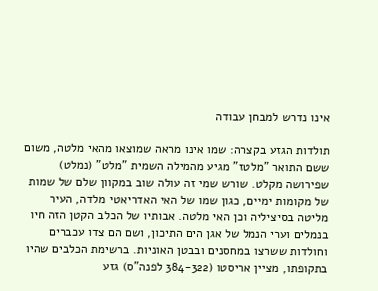אינו נדרש למבחן עבודה

תולדות הגזע בקצרה: שמו אינו מראה שמוצאו מהאי מלטה, משום ששם התואר "מלטז" מגיע מהמילה השמית "מלט" (נמלט) שפירושה מקלט. שורש שמי זה עולה שוב במקוון שלם של שמות של מקומות ימיים, כגון שמו של האי האדריאטי מלדה, העיר מליטה בסיציליה וכן האי מלטה. אבותיו של הכלב הקטן הזה חיו בנמלים וערי הנמל של אגן הים התיכון, ושם הם צדו עכברים וחולדות ששרצו במחסנים ובבטן האוניות. ברשימת הכלבים שהיו בתקופתו, מציין אריסטו (384-322 לפנה"ס) גזע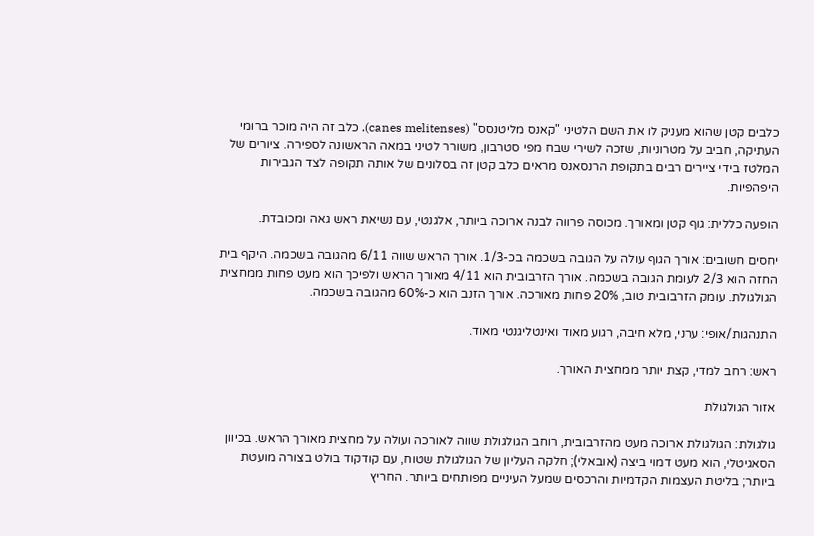כלבים קטן שהוא מעניק לו את השם הלטיני "קאנס מליטנסס" (canes melitenses). כלב זה היה מוכר ברומי העתיקה, חביב על מטרוניות, שזכה לשירי שבח מפי סטרבון, משורר לטיני במאה הראשונה לספירה. ציורים של המלטז בידי ציירים רבים בתקופת הרנסאנס מראים כלב קטן זה בסלונים של אותה תקופה לצד הגבירות היפהפיות.

הופעה כללית: גוף קטן ומאורך. מכוסה פרווה לבנה ארוכה ביותר, אלגנטי, עם נשיאת ראש גאה ומכובדת.

יחסים חשובים: אורך הגוף עולה על הגובה בשכמה בכ-1/3. אורך הראש שווה 6/11 מהגובה בשכמה. היקף בית החזה הוא 2/3 לעומת הגובה בשכמה. אורך הזרבובית הוא 4/11 מאורך הראש ולפיכך הוא מעט פחות ממחצית הגולגולת. עומק הזרבובית טוב, 20% פחות מאורכה. אורך הזנב הוא כ-60% מהגובה בשכמה.

התנהגות/אופי: ערני, מלא חיבה, רגוע מאוד ואינטליגנטי מאוד.

ראש: רחב למדי, קצת יותר ממחצית האורך.

אזור הגולגולת

גולגולת: הגולגולת ארוכה מעט מהזרבובית, רוחב הגולגולת שווה לאורכה ועולה על מחצית מאורך הראש. בכיוון הסאגיטלי, הוא מעט דמוי ביצה (אובאלי); חלקה העליון של הגולגולת שטוח, עם קודקוד בולט בצורה מועטת ביותר; בליטת העצמות הקדמיות והרכסים שמעל העיניים מפותחים ביותר. החריץ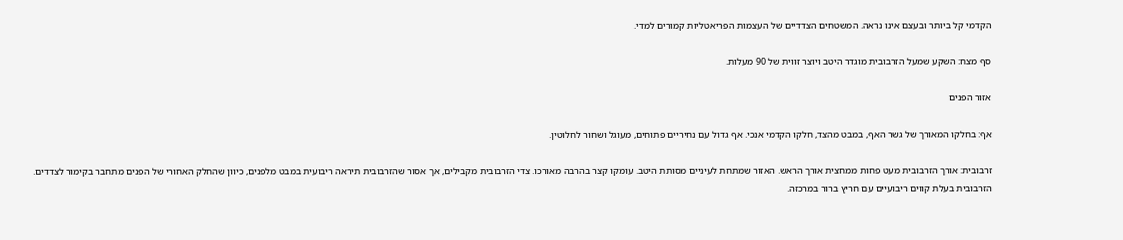הקדמי קל ביותר ובעצם אינו נראה. המשטחים הצדדיים של העצמות הפריאטליות קמורים למדי.

סף מצח: השקע שמעל הזרבובית מוגדר היטב ויוצר זווית של 90 מעלות.

אזור הפנים

אף: בחלקו המאורך של גשר האף, במבט מהצד, חלקו הקדמי אנכי. אף גדול עם נחיריים פתוחים, מעוגל ושחור לחלוטין.

זרבובית: אורך הזרבובית מעט פחות ממחצית אורך הראש. האזור שמתחת לעיניים מסותת היטב. עומקו קצר בהרבה מאורכו. צדי הזרבובית מקבילים, אך אסור שהזרבובית תיראה ריבועית במבט מלפנים, כיוון שהחלק האחורי של הפנים מתחבר בקימור לצדדים. הזרבובית בעלת קווים ריבועיים עם חריץ ברור במרכזה.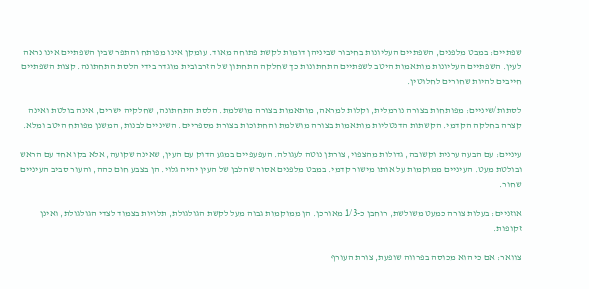שפתיים: במבט מלפנים, השפתיים העליונות בחיבור שביניהן דומות לקשת פתוחה מאוד. עומקן אינו מפותח והתפר שבין השפתיים אינו נראה לעין. השפתיים העליונות מותאמות היטב לשפתיים התחתונות כך שחלקה התחתון של הזרבובית מוגדר בידי הלסת התחתונה. קצות השפתיים חייבים להיות שחורים לחלוטין.

לסתות/שיניים: מפותחות בצורה נורמלית, וקלות למראה, מותאמות בצורה מושלמת. הלסת התחתונה, שחלקיה ישרים, אינה בולטת ואינה קצרה בחלקה הקדמי. הקשתות הדנטליות מותאמות בצורה מושלמת והחתוכות בצורת מספריים. השיניים לבנות, המשנן מפותח היטב ומלא.

עיניים: עם הבעה ערנית וקשובה, גדולות מהצפוי, צורתן נוטה לעגולה. העפעפיים במגע הדוק עם העין, שאינה שקועה, אלא בקו אחד עם הראש ובולטת מעט. העיניים ממוקמות על אותו מישור קדמי. במבט מלפנים אסור שהלבן של העין יהיה גלוי. הן בצבע חום כהה, והעור סביב העיניים שחור.

אוזניים: בעלות צורה כמעט משולשת, רוחבן כ-1/3 מאורכן. הן ממוקמות גבוה מעל לקשת הגולגולת, תלויות בצמוד לצדי הגולגולת, ואינן זקופות.

צוואר: אם כי הוא מכוסה בפרווה שופעת, צורת העורף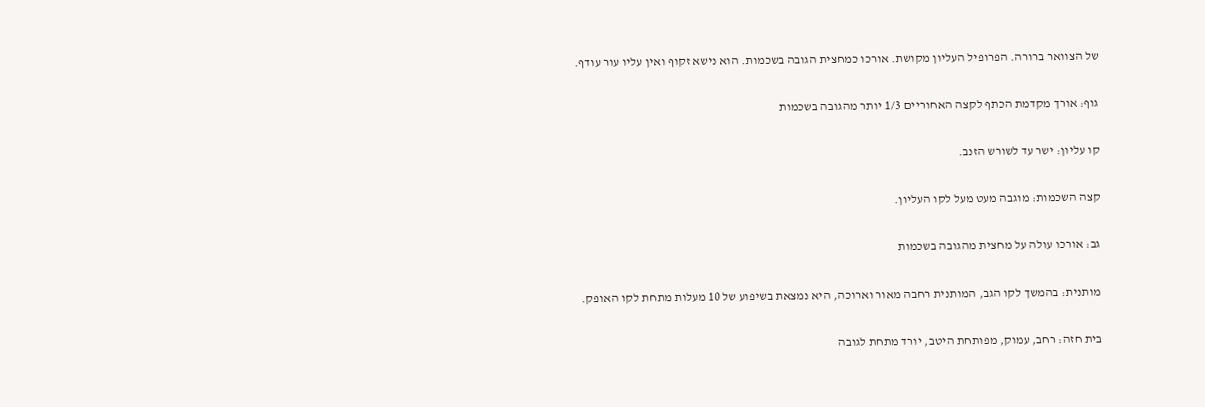של הצוואר ברורה. הפרופיל העליון מקושת. אורכו כמחצית הגובה בשכמות. הוא נישא זקוף ואין עליו עור עודף.

גוף: אורך מקדמת הכתף לקצה האחוריים 1/3 יותר מהגובה בשכמות

קו עליון: ישר עד לשורש הזנב.

קצה השכמות: מוגבה מעט מעל לקו העליון.

גב: אורכו עולה על מחצית מהגובה בשכמות

מותנית: בהמשך לקו הגב, המותנית רחבה מאור וארוכה, היא נמצאת בשיפוע של 10 מעלות מתחת לקו האופק.

בית חזה: רחב, עמוק, מפותחת היטב, יורד מתחת לגובה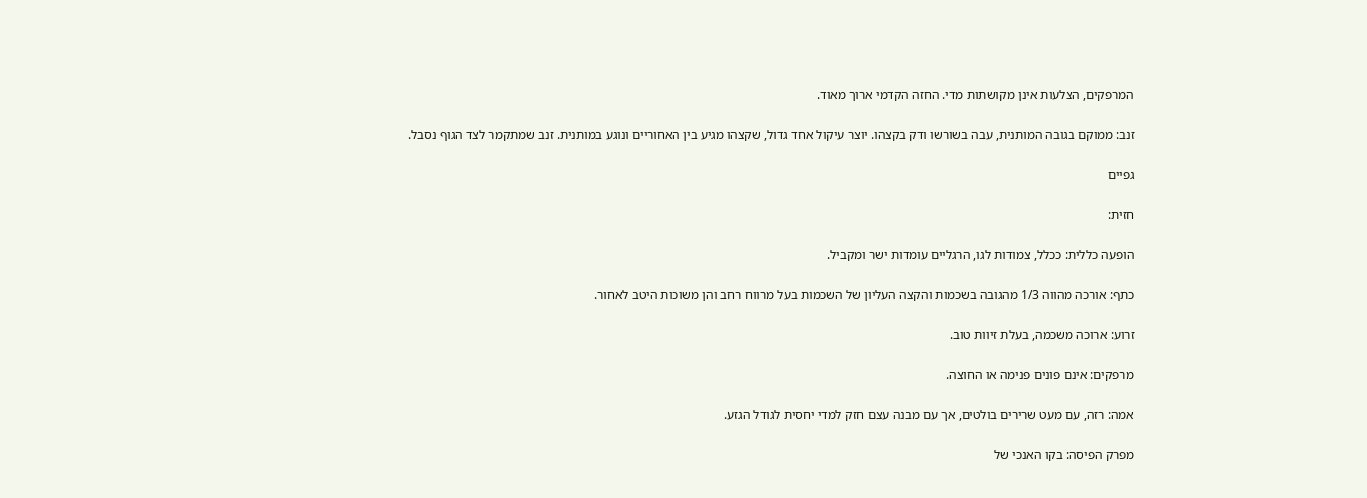המרפקים, הצלעות אינן מקושתות מדי. החזה הקדמי ארוך מאוד.

זנב: ממוקם בגובה המותנית, עבה בשורשו ודק בקצהו. יוצר עיקול אחד גדול, שקצהו מגיע בין האחוריים ונוגע במותנית. זנב שמתקמר לצד הגוף נסבל.

גפיים

חזית:

הופעה כללית: ככלל, צמודות לגו, הרגליים עומדות ישר ומקביל.

כתף: אורכה מהווה 1/3 מהגובה בשכמות והקצה העליון של השכמות בעל מרווח רחב והן משוכות היטב לאחור.

זרוע: ארוכה משכמה, בעלת זיוות טוב.

מרפקים: אינם פונים פנימה או החוצה.

אמה: רזה, עם מעט שרירים בולטים, אך עם מבנה עצם חזק למדי יחסית לגודל הגזע.

מפרק הפיסה: בקו האנכי של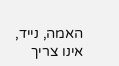האמה, נייד, אינו צריך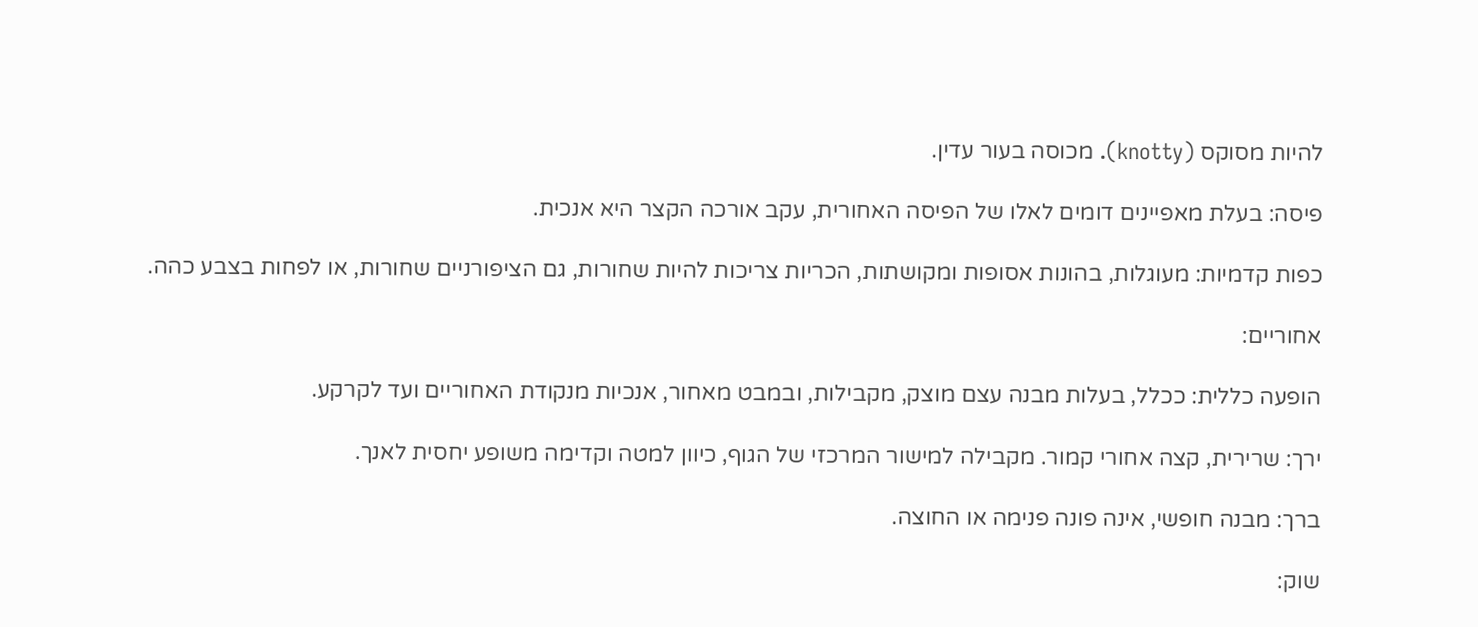להיות מסוקס (knotty). מכוסה בעור עדין.

פיסה: בעלת מאפיינים דומים לאלו של הפיסה האחורית, עקב אורכה הקצר היא אנכית.

כפות קדמיות: מעוגלות, בהונות אסופות ומקושתות, הכריות צריכות להיות שחורות, גם הציפורניים שחורות, או לפחות בצבע כהה.

אחוריים:

הופעה כללית: ככלל, בעלות מבנה עצם מוצק, מקבילות, ובמבט מאחור, אנכיות מנקודת האחוריים ועד לקרקע.

ירך: שרירית, קצה אחורי קמור. מקבילה למישור המרכזי של הגוף, כיוון למטה וקדימה משופע יחסית לאנך.

ברך: מבנה חופשי, אינה פונה פנימה או החוצה.

שוק: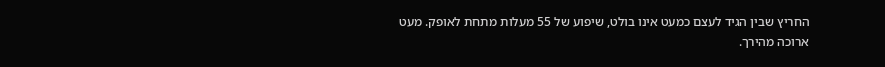החריץ שבין הגיד לעצם כמעט אינו בולט, שיפוע של 55 מעלות מתחת לאופק. מעט ארוכה מהירך.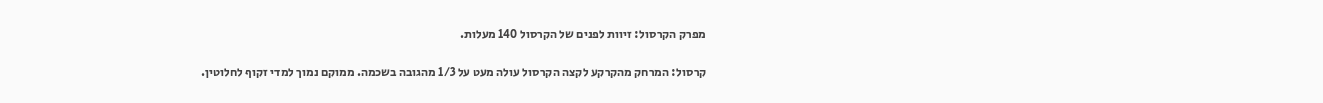מפרק הקרסול: זיוות לפנים של הקרסול 140 מעלות.

קרסול: המרחק מהקרקע לקצה הקרסול עולה מעט על 1/3 מהגובה בשכמה. ממוקם נמוך למדי זקוף לחלוטין.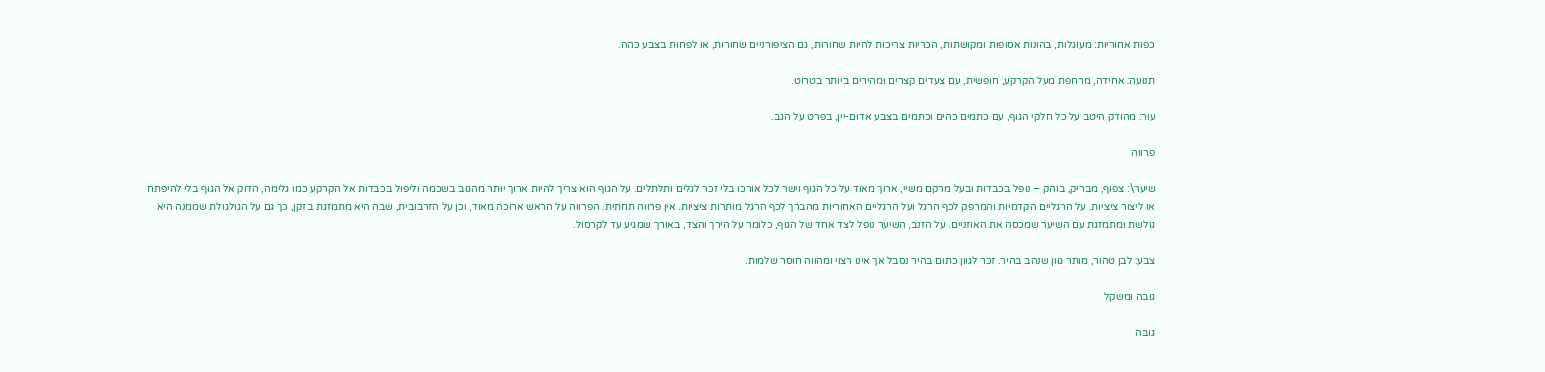כפות אחוריות: מעוגלות, בהונות אסופות ומקושתות, הכריות צריכות להיות שחורות, גם הציפורניים שחורות, או לפחות בצבע כהה.

תנועה: אחידה, מרחפת מעל הקרקע, חופשית, עם צעדים קצרים ומהירים ביותר בטרוט.

עור: מהודק היטב על כל חלקי הגוף, עם כתמים כהים וכתמים בצבע אדום-יין, בפרט על הגב.

פרווה

שיער\: צפוף, מבריק, בוהק – נופל בכבדות ובעל מרקם משיי, ארוך מאוד על כל הגוף וישר לכל אורכו בלי זכר לגלים ותלתלים. על הגוף הוא צריך להיות ארוך יותר מהגוב בשכמה וליפול בכבדות אל הקרקע כמו גלימה, הדוק אל הגוף בלי להיפתח או ליצור ציציות. על הרגליים הקדמיות והמרפק לכף הרגל ועל הרגליים האחוריות מהברך לכף הרגל מותרות ציציות. אין פרווה תחתית. הפרווה על הראש ארוכה מאוד, וכן על הזרבובית, שבה היא מתמזגת בזקן, כך גם על הגולגולת שממנה היא גולשת ומתמזגת עם השיער שמכסה את האוזניים. על הזנב, השיער נופל לצד אחד של הגוף, כלומר על הירך והצד, באורך שמגיע עד לקרסול.

צבע: לבן טהור, מותר גוון שנהב בהיר. זכר לגוון כתום בהיר נסבל אך אינו רצוי ומהווה חוסר שלמות.

גובה ומשקל

גובה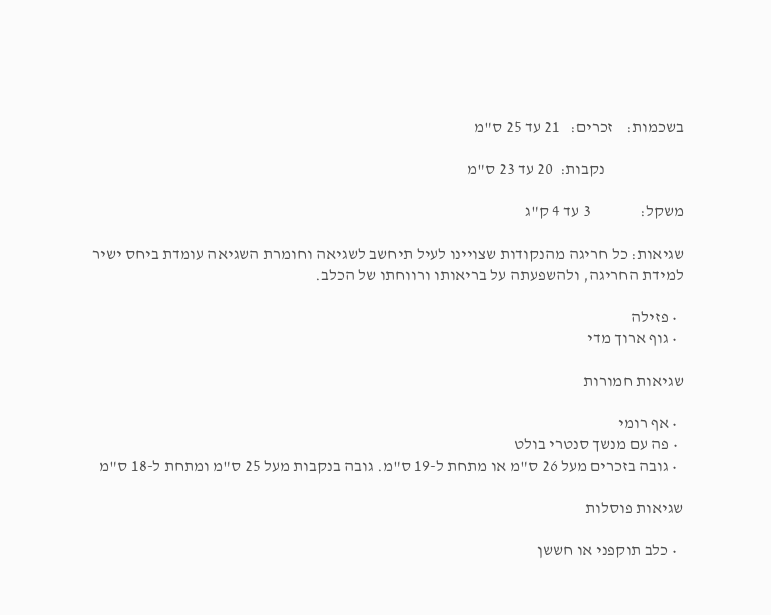בשכמות:    זכרים:   21 עד 25 ס"מ

                        נקבות:  20 עד 23 ס"מ

משקל:               3 עד 4 ק"ג

שגיאות: כל חריגה מהנקודות שצויינו לעיל תיחשב לשגיאה וחומרת השגיאה עומדת ביחס ישיר למידת החריגה, ולהשפעתה על בריאותו ורווחתו של הכלב.

  • פזילה
  • גוף ארוך מדי

שגיאות חמורות

  • אף רומי
  • פה עם מנשך סנטרי בולט
  • גובה בזכרים מעל 26 ס"מ או מתחת ל-19 ס"מ. גובה בנקבות מעל 25 ס"מ ומתחת ל-18 ס"מ

שגיאות פוסלות

  • כלב תוקפני או חששן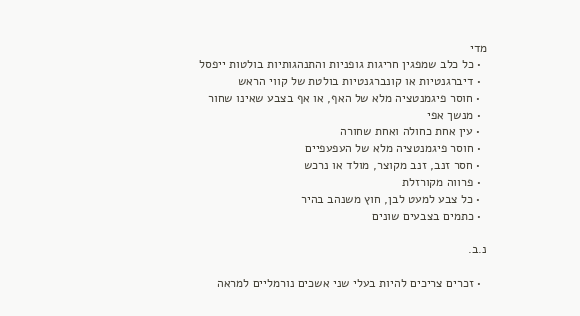מדי
  • כל כלב שמפגין חריגות גופניות והתנהגותיות בולטות ייפסל
  • דיברגנטיות או קונברגנטיות בולטת של קווי הראש
  • חוסר פיגמנטציה מלא של האף, או אף בצבע שאינו שחור
  • מנשך אפי
  • עין אחת כחולה ואחת שחורה
  • חוסר פיגמנטציה מלא של העפעפיים
  • חסר זנב, זנב מקוצר, מולד או נרכש
  • פרווה מקורזלת
  • כל צבע למעט לבן, חוץ משנהב בהיר
  • כתמים בצבעים שונים

נ.ב.

  • זכרים צריכים להיות בעלי שני אשכים נורמליים למראה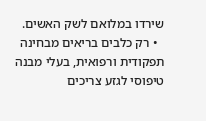שירדו במלואם לשק האשים.
  • רק כלבים בריאים מבחינה תפקודית ורפואית, בעלי מבנה טיפוסי לגזע צריכים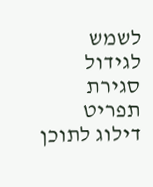לשמש לגידול
סגירת תפריט
דילוג לתוכן